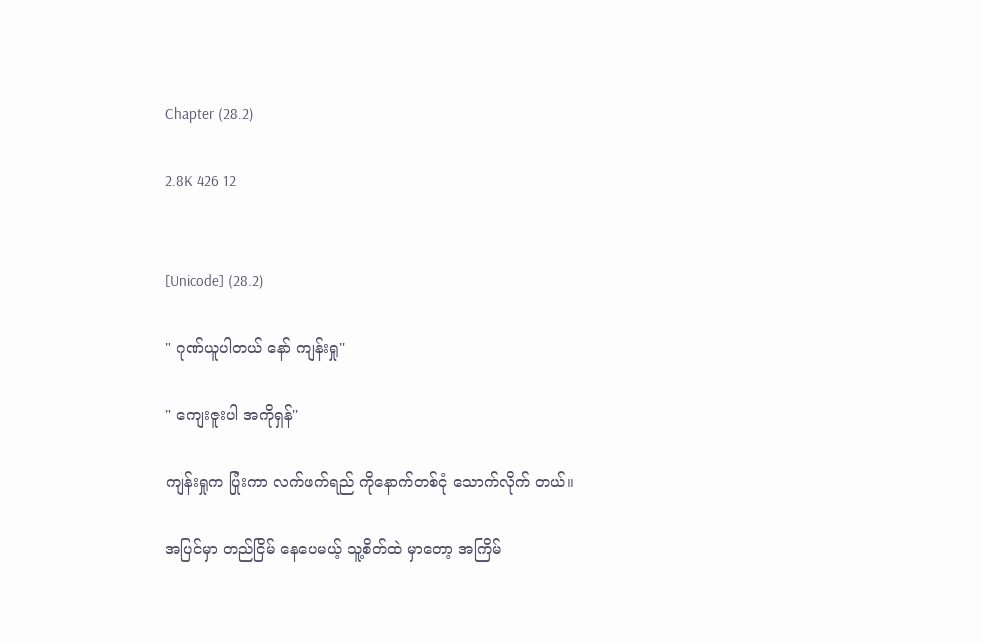Chapter (28.2)

2.8K 426 12


[Unicode] (28.2)

" ဂုဏ်ယူပါတယ် နော် ကျန်းရှု''

" ကျေးဇူးပါ အကိုရှန်''

ကျန်းရှုက ပြုံးကာ လက်ဖက်ရည် ကိုနောက်တစ်ငုံ သောက်လိုက် တယ်။

အပြင်မှာ တည်ငြိမ် နေပေမယ့် သူ့စိတ်ထဲ မှာတော့ အကြိမ်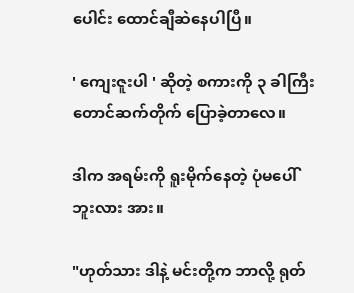ပေါင်း ထောင်ချီဆဲနေပါပြီ။

' ကျေးဇူးပါ ' ဆိုတဲ့ စကားကို ၃ ခါကြီးတောင်ဆက်တိုက် ပြောခဲ့တာလေ။

ဒါက အရမ်းကို ရူးမိုက်နေတဲ့ ပုံမပေါ်ဘူးလား အား။

"ဟုတ်သား ဒါနဲ့ မင်းတို့က ဘာလို့ ရုတ်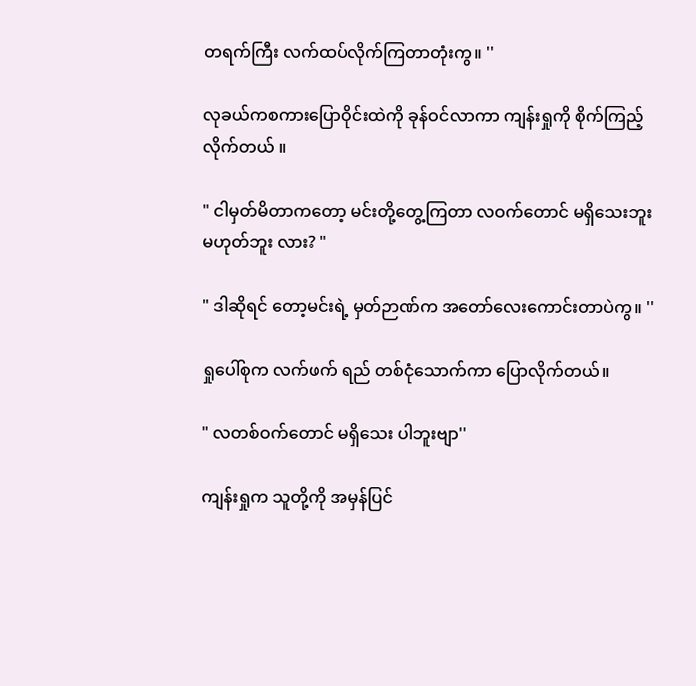တရက်ကြီး လက်ထပ်လိုက်ကြတာတုံးကွ။ ''

လုခယ်ကစကားပြောဝိုင်းထဲကို ခုန်ဝင်လာကာ ကျန်းရှုကို စိုက်ကြည့်လိုက်တယ် ။

" ငါမှတ်မိတာကတော့ မင်းတို့တွေ့ကြတာ လဝက်တောင် မရှိသေးဘူး မဟုတ်ဘူး လား? "

" ဒါဆိုရင် တော့မင်းရဲ့ မှတ်ဉာဏ်က အတော်လေးကောင်းတာပဲကွ။ ''

ရှုပေါ်စုက လက်ဖက် ရည် တစ်ငုံသောက်ကာ ပြောလိုက်တယ်။

" လတစ်ဝက်တောင် မရှိသေး ပါဘူးဗျာ''

ကျန်းရှုက သူတို့ကို အမှန်ပြင်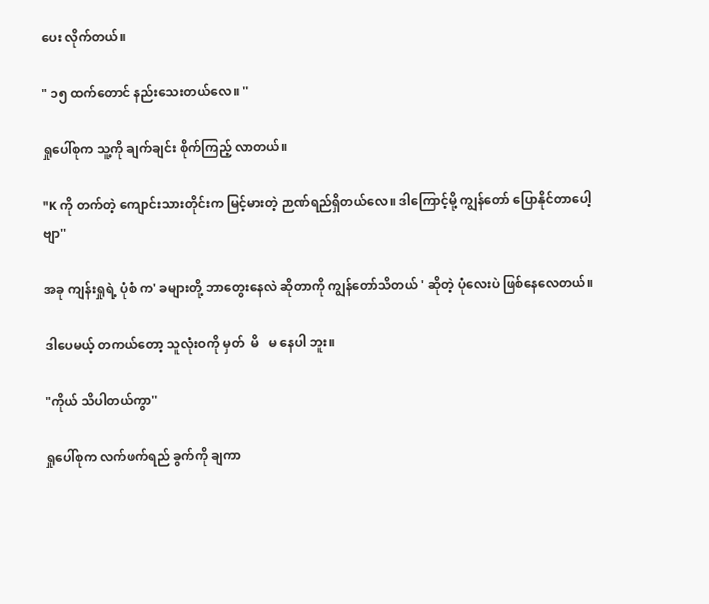ပေး လိုက်တယ်။

" ၁၅ ထက်တောင် နည်းသေးတယ်လေ။ ''

ရှုပေါ်စုက သူ့ကို ချက်ချင်း စိုက်ကြည့် လာတယ်။

"K ကို တက်တဲ့ ကျောင်းသားတိုင်းက မြင့်မားတဲ့ ဉာဏ်ရည်ရှိတယ်လေ။ ဒါကြောင့်မို့ ကျွန်တော် ပြောနိုင်တာပေါ့ဗျာ''

အခု ကျန်းရှုရဲ့ ပုံစံ က' ခများတို့ ဘာတွေးနေလဲ ဆိုတာကို ကျွန်တော်သိတယ် ' ဆိုတဲ့ ပုံလေးပဲ ဖြစ်နေလေတယ်။

ဒါပေမယ့် တကယ်တော့ သူလုံးဝကို မှတ်  မိ   မ နေပါ ဘူး။

"ကိုယ် သိပါတယ်ကွာ''

ရှုပေါ်စုက လက်ဖက်ရည် ခွက်ကို ချကာ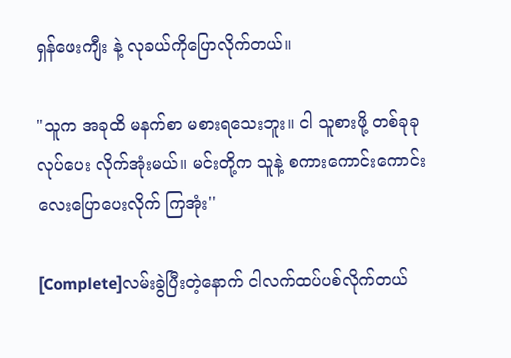ရှန်ဖေးကျီး နဲ့ လုခယ်ကိုပြောလိုက်တယ်။

"သူက အခုထိ မနက်စာ မစားရသေးဘူး။ ငါ သူစားဖို့ တစ်ခုခု လုပ်ပေး လိုက်အုံးမယ်။ မင်းတို့က သူနဲ့ စကားကောင်းကောင်း လေးပြောပေးလိုက် ကြအုံး''

[Complete]လမ်းခွဲပြီးတဲ့နောက် ငါလက်ထပ်ပစ်လိုက်တယ်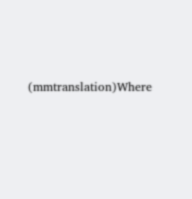(mmtranslation)Where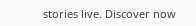stories live. Discover now